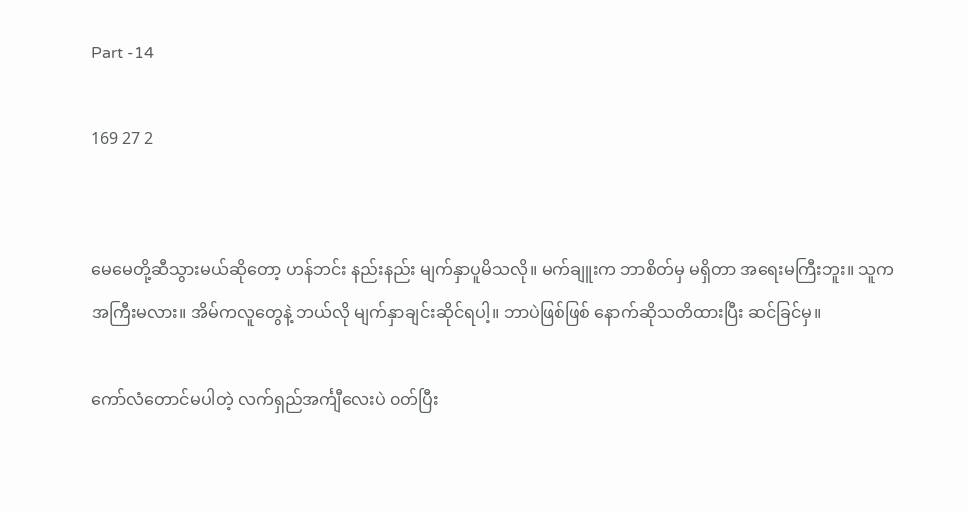Part -14

169 27 2


မေမေတို့ဆီသွားမယ်ဆိုတော့ ဟန်ဘင်း နည်းနည်း မျက်နှာပူမိသလို။ မက်ချူးက ဘာစိတ်မှ မရှိတာ အရေးမကြီးဘူး။ သူက အကြီးမလား။ အိမ်ကလူတွေနဲ့ ဘယ်လို မျက်နှာချင်းဆိုင်ရပါ့။ ဘာပဲဖြစ်ဖြစ် နောက်ဆိုသတိထားပြီး ဆင်ခြင်မှ။

ကော်လံတောင်မပါတဲ့ လက်ရှည်အင်္ကျီလေးပဲ ၀တ်ပြီး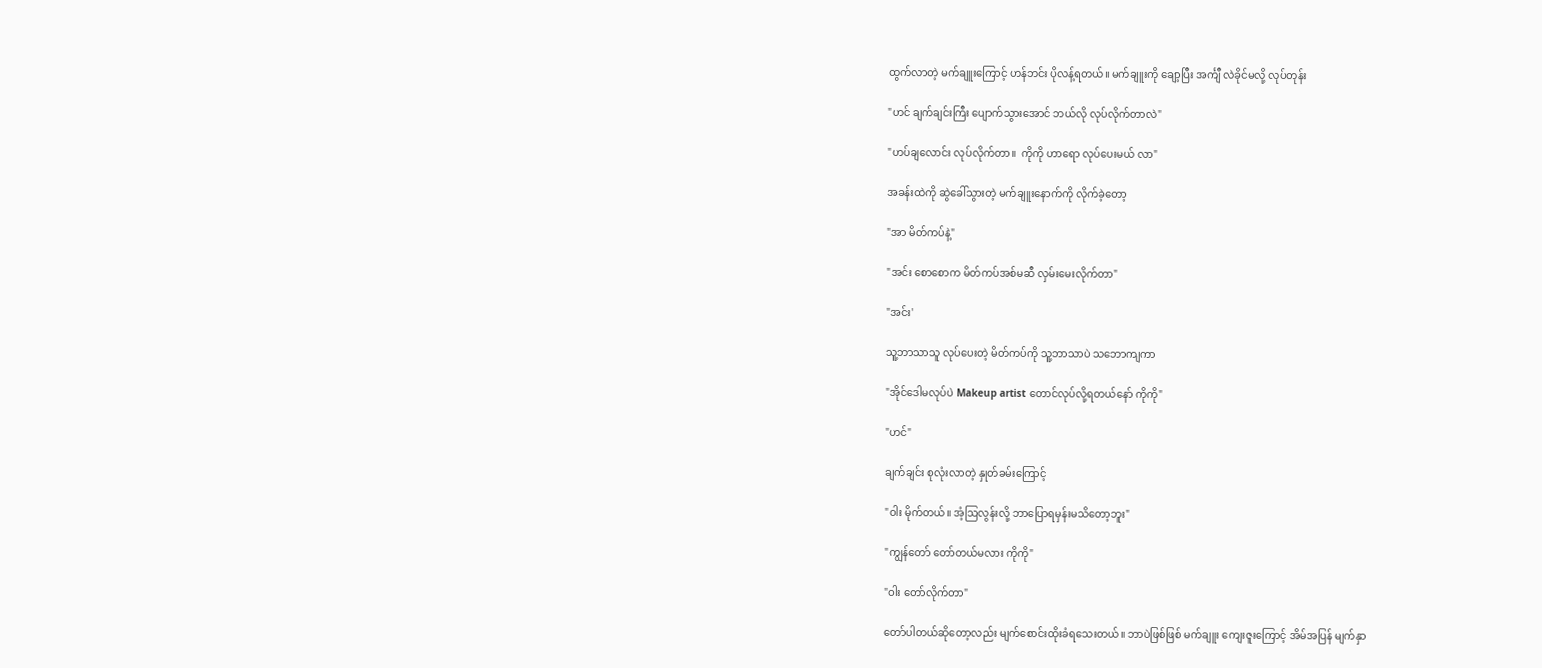ထွက်လာတဲ့ မက်ချူးကြောင့် ဟန်ဘင်း ပိုလန့်ရတယ်။ မက်ချူးကို ချော့ပြီး အင်္ကျီ လဲခိုင်မလို့ လုပ်တုန်း

"ဟင် ချက်ချင်းကြီး ပျောက်သွားအောင် ဘယ်လို လုပ်လိုက်တာလဲ"

"ဟပ်ချလောင်း လုပ်လိုက်တာ။  ကိုကို ဟာရော လုပ်ပေးမယ် လာ"

အခန်းထဲကို ဆွဲခေါ်သွားတဲ့ မက်ချူးနောက်ကို လိုက်ခဲ့တော့

"အာ မိတ်ကပ်နဲ့"

"အင်း စောစောက မိတ်ကပ်အစ်မဆီ လှမ်းမေးလိုက်တာ"

"အင်း'

သူ့ဘာသာသူ လုပ်ပေးတဲ့ မိတ်ကပ်ကို သူ့ဘာသာပဲ သဘောကျကာ

"အိုင်ဒေါမလုပ်ပဲ Makeup artist တောင်လုပ်လို့ရတယ်နော် ကိုကို"

"ဟင်"

ချက်ချင်း စုလုံးလာတဲ့ နှုတ်ခမ်းကြောင့်

"ဝါး မိုက်တယ်။ အံ့ဩလွန်းလို့ ဘာပြောရမှန်းမသိတော့ဘူး"

"ကျွန်တော် တော်တယ်မလား ကိုကို"

"ဝါး တော်လိုက်တာ"

တော်ပါတယ်ဆိုတော့လည်း မျက်စောင်းထိုးခံရသေးတယ်။ ဘာပဲဖြစ်ဖြစ် မက်ချူး ကျေးဇူးကြောင့် အိမ်အပြန် မျက်နှာ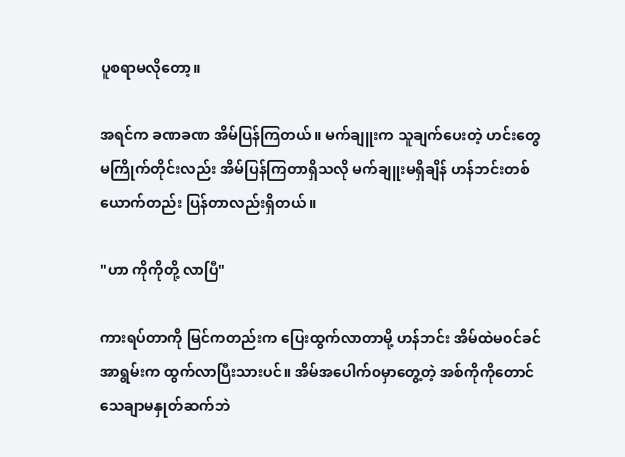ပူစရာမလိုတော့။

အရင်က ခဏခဏ အိမ်ပြန်ကြတယ်။ မက်ချူးက သူချက်ပေးတဲ့ ဟင်းတွေ မကြိုက်တိုင်းလည်း အိမ်ပြန်ကြတာရှိသလို မက်ချူးမရှိချိန် ဟန်ဘင်းတစ်ယောက်တည်း ပြန်တာလည်းရှိတယ်။

"ဟာ ကိုကိုတို့ လာပြီ"

ကားရပ်တာကို မြင်ကတည်းက ပြေးထွက်လာတာမို့ ဟန်ဘင်း အိမ်ထဲမ၀င်ခင် အာရွမ်းက ထွက်လာပြီးသားပင်။ အိမ်အပေါက်၀မှာတွေ့တဲ့ အစ်ကိုကိုတောင် သေချာမနှုတ်ဆက်ဘဲ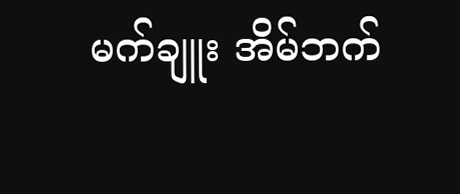မက်ချူး အိမ်ဘက်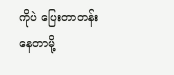ကိုပဲ ပြေးတာတန်းနေတာမို့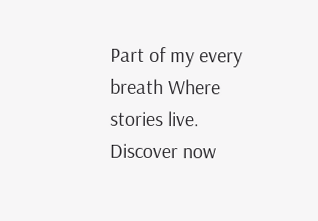Part of my every breath Where stories live. Discover now